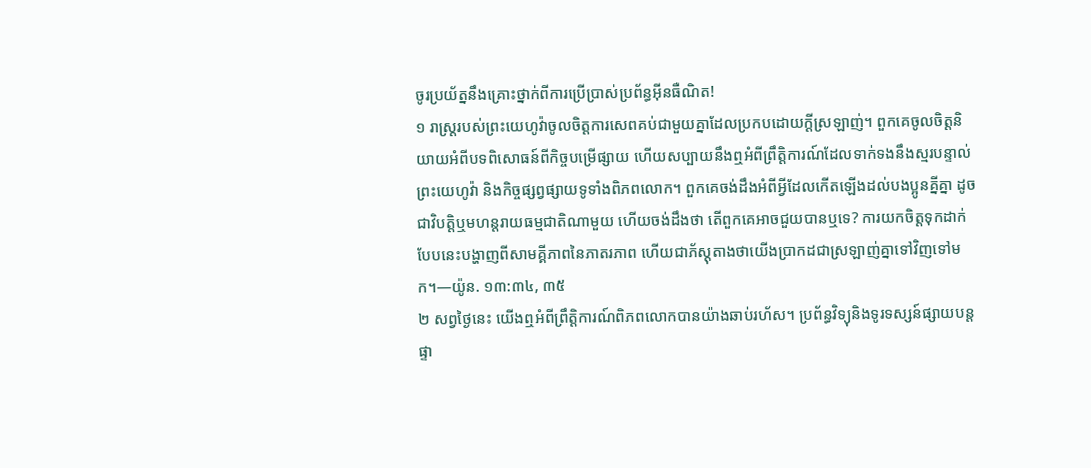ចូរប្រយ័ត្ននឹងគ្រោះថ្នាក់ពីការប្រើប្រាស់ប្រព័ន្ធអ៊ីនធឺណិត!
១ រាស្ត្ររបស់ព្រះយេហូវ៉ាចូលចិត្តការសេពគប់ជាមួយគ្នាដែលប្រកបដោយក្ដីស្រឡាញ់។ ពួកគេចូលចិត្តនិយាយអំពីបទពិសោធន៍ពីកិច្ចបម្រើផ្សាយ ហើយសប្បាយនឹងឮអំពីព្រឹត្ដិការណ៍ដែលទាក់ទងនឹងស្មរបន្ទាល់ព្រះយេហូវ៉ា និងកិច្ចផ្សព្វផ្សាយទូទាំងពិភពលោក។ ពួកគេចង់ដឹងអំពីអ្វីដែលកើតឡើងដល់បងប្អូនគ្នីគ្នា ដូចជាវិបត្ដិឬមហន្តរាយធម្មជាតិណាមួយ ហើយចង់ដឹងថា តើពួកគេអាចជួយបានឬទេ? ការយកចិត្តទុកដាក់បែបនេះបង្ហាញពីសាមគ្គីភាពនៃភាតរភាព ហើយជាភ័ស្តុតាងថាយើងប្រាកដជាស្រឡាញ់គ្នាទៅវិញទៅមក។—យ៉ូន. ១៣:៣៤, ៣៥
២ សព្វថ្ងៃនេះ យើងឮអំពីព្រឹត្ដិការណ៍ពិភពលោកបានយ៉ាងឆាប់រហ័ស។ ប្រព័ន្ធវិទ្យុនិងទូរទស្សន៍ផ្សាយបន្តផ្ទា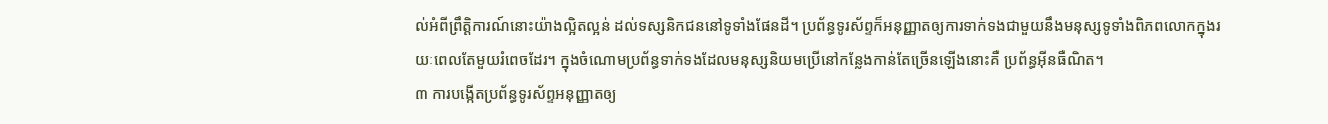ល់អំពីព្រឹត្ដិការណ៍នោះយ៉ាងល្អិតល្អន់ ដល់ទស្សនិកជននៅទូទាំងផែនដី។ ប្រព័ន្ធទូរស័ព្ទក៏អនុញ្ញាតឲ្យការទាក់ទងជាមួយនឹងមនុស្សទូទាំងពិភពលោកក្នុងរយៈពេលតែមួយរំពេចដែរ។ ក្នុងចំណោមប្រព័ន្ធទាក់ទងដែលមនុស្សនិយមប្រើនៅកន្លែងកាន់តែច្រើនឡើងនោះគឺ ប្រព័ន្ធអ៊ីនធឺណិត។
៣ ការបង្កើតប្រព័ន្ធទូរស័ព្ទអនុញ្ញាតឲ្យ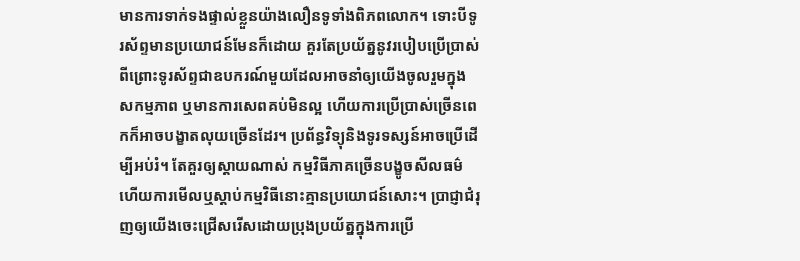មានការទាក់ទងផ្ទាល់ខ្លួនយ៉ាងលឿនទូទាំងពិភពលោក។ ទោះបីទូរស័ព្ទមានប្រយោជន៍មែនក៏ដោយ គួរតែប្រយ័ត្ននូវរបៀបប្រើប្រាស់ ពីព្រោះទូរស័ព្ទជាឧបករណ៍មួយដែលអាចនាំឲ្យយើងចូលរួមក្នុងសកម្មភាព ឬមានការសេពគប់មិនល្អ ហើយការប្រើប្រាស់ច្រើនពេកក៏អាចបង្ខាតលុយច្រើនដែរ។ ប្រព័ន្ធវិទ្យុនិងទូរទស្សន៍អាចប្រើដើម្បីអប់រំ។ តែគួរឲ្យស្ដាយណាស់ កម្មវិធីភាគច្រើនបង្ខូចសីលធម៌ ហើយការមើលឬស្ដាប់កម្មវិធីនោះគ្មានប្រយោជន៍សោះ។ ប្រាជ្ញាជំរុញឲ្យយើងចេះជ្រើសរើសដោយប្រុងប្រយ័ត្នក្នុងការប្រើ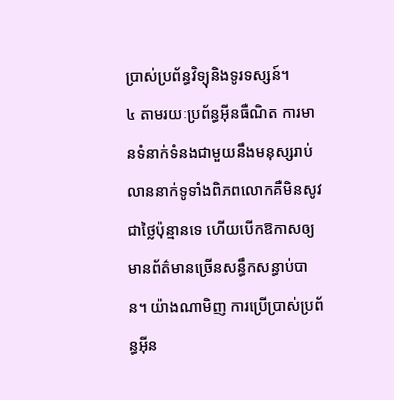ប្រាស់ប្រព័ន្ធវិទ្យុនិងទូរទស្សន៍។
៤ តាមរយៈប្រព័ន្ធអ៊ីនធឺណិត ការមានទំនាក់ទំនងជាមួយនឹងមនុស្សរាប់លាននាក់ទូទាំងពិភពលោកគឺមិនសូវជាថ្លៃប៉ុន្មានទេ ហើយបើកឱកាសឲ្យមានព័ត៌មានច្រើនសន្ធឹកសន្ធាប់បាន។ យ៉ាងណាមិញ ការប្រើប្រាស់ប្រព័ន្ធអ៊ីន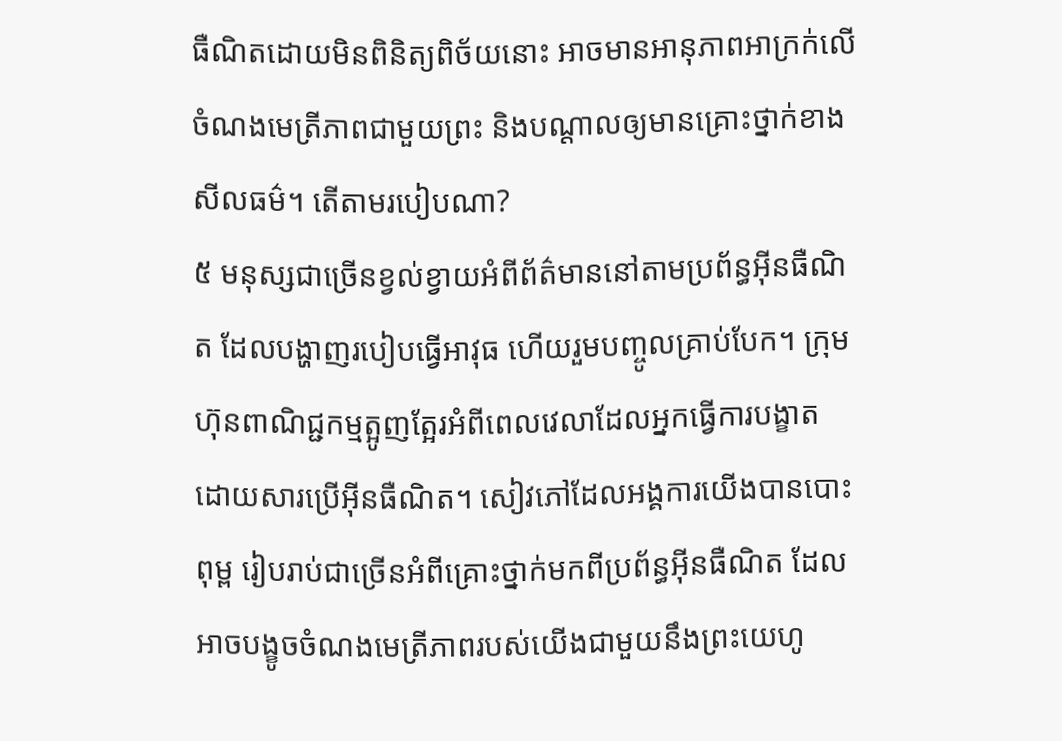ធឺណិតដោយមិនពិនិត្យពិច័យនោះ អាចមានអានុភាពអាក្រក់លើចំណងមេត្រីភាពជាមួយព្រះ និងបណ្ដាលឲ្យមានគ្រោះថ្នាក់ខាងសីលធម៌។ តើតាមរបៀបណា?
៥ មនុស្សជាច្រើនខ្វល់ខ្វាយអំពីព័ត៌មាននៅតាមប្រព័ន្ធអ៊ីនធឺណិត ដែលបង្ហាញរបៀបធ្វើអាវុធ ហើយរួមបញ្ចូលគ្រាប់បែក។ ក្រុមហ៊ុនពាណិជ្ជកម្មត្អូញត្អែរអំពីពេលវេលាដែលអ្នកធ្វើការបង្ខាត ដោយសារប្រើអ៊ីនធឺណិត។ សៀវភៅដែលអង្គការយើងបានបោះពុម្ព រៀបរាប់ជាច្រើនអំពីគ្រោះថ្នាក់មកពីប្រព័ន្ធអ៊ីនធឺណិត ដែលអាចបង្ខូចចំណងមេត្រីភាពរបស់យើងជាមួយនឹងព្រះយេហូ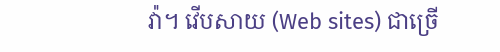វ៉ា។ វើបសាយ (Web sites) ជាច្រើ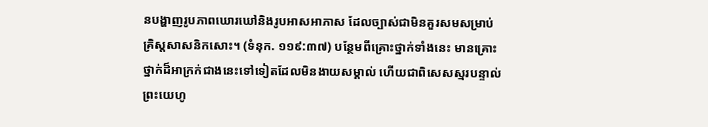នបង្ហាញរូបភាពឃោរឃៅនិងរូបអាសអាភាស ដែលច្បាស់ជាមិនគួរសមសម្រាប់គ្រិស្តសាសនិកសោះ។ (ទំនុក. ១១៩:៣៧) បន្ថែមពីគ្រោះថ្នាក់ទាំងនេះ មានគ្រោះថ្នាក់ដ៏អាក្រក់ជាងនេះទៅទៀតដែលមិនងាយសម្គាល់ ហើយជាពិសេសស្មរបន្ទាល់ព្រះយេហូ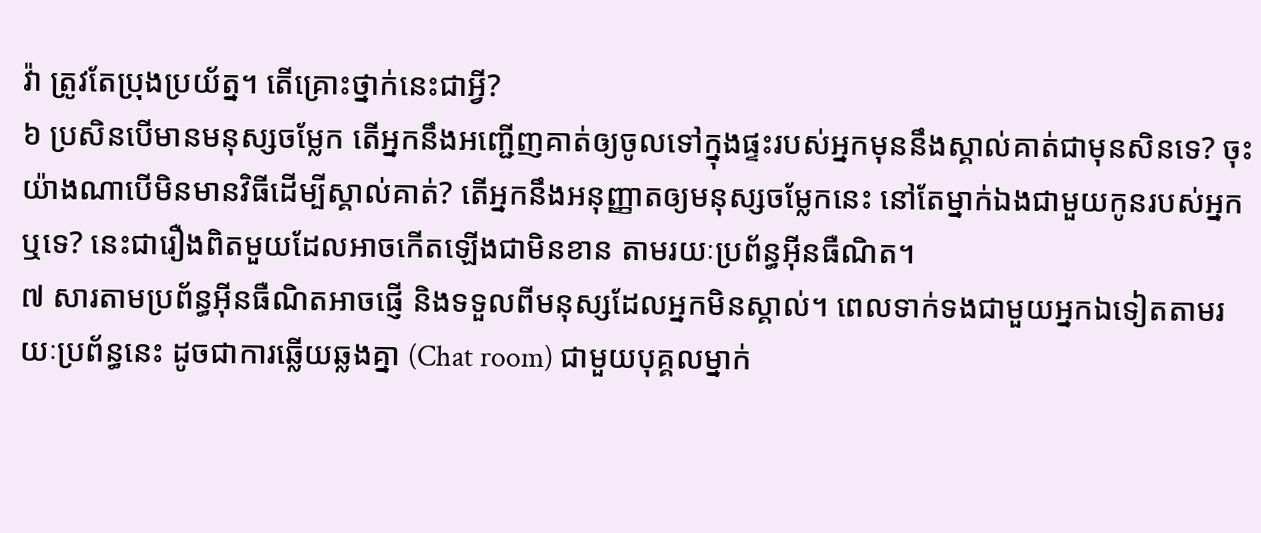វ៉ា ត្រូវតែប្រុងប្រយ័ត្ន។ តើគ្រោះថ្នាក់នេះជាអ្វី?
៦ ប្រសិនបើមានមនុស្សចម្លែក តើអ្នកនឹងអញ្ជើញគាត់ឲ្យចូលទៅក្នុងផ្ទះរបស់អ្នកមុននឹងស្គាល់គាត់ជាមុនសិនទេ? ចុះយ៉ាងណាបើមិនមានវិធីដើម្បីស្គាល់គាត់? តើអ្នកនឹងអនុញ្ញាតឲ្យមនុស្សចម្លែកនេះ នៅតែម្នាក់ឯងជាមួយកូនរបស់អ្នកឬទេ? នេះជារឿងពិតមួយដែលអាចកើតឡើងជាមិនខាន តាមរយៈប្រព័ន្ធអ៊ីនធឺណិត។
៧ សារតាមប្រព័ន្ធអ៊ីនធឺណិតអាចផ្ញើ និងទទួលពីមនុស្សដែលអ្នកមិនស្គាល់។ ពេលទាក់ទងជាមួយអ្នកឯទៀតតាមរយៈប្រព័ន្ធនេះ ដូចជាការឆ្លើយឆ្លងគ្នា (Chat room) ជាមួយបុគ្គលម្នាក់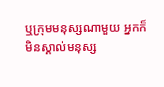ឬក្រុមមនុស្សណាមួយ អ្នកក៏មិនស្គាល់មនុស្ស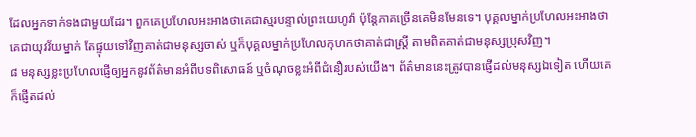ដែលអ្នកទាក់ទងជាមួយដែរ។ ពួកគេប្រហែលអះអាងថាគេជាស្មរបន្ទាល់ព្រះយេហូវ៉ា ប៉ុន្តែភាគច្រើនគេមិនមែនទេ។ បុគ្គលម្នាក់ប្រហែលអះអាងថាគេជាយុវវ័យម្នាក់ តែផ្ទុយទៅវិញគាត់ជាមនុស្សចាស់ ឬក៏បុគ្គលម្នាក់ប្រហែលកុហកថាគាត់ជាស្ត្រី តាមពិតគាត់ជាមនុស្សប្រុសវិញ។
៨ មនុស្សខ្លះប្រហែលផ្ញើឲ្យអ្នកនូវព័ត៌មានអំពីបទពិសោធន៍ ឬចំណុចខ្លះអំពីជំនឿរបស់យើង។ ព័ត៌មាននេះត្រូវបានផ្ញើដល់មនុស្សឯទៀត ហើយគេក៏ផ្ញើតដល់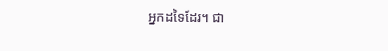អ្នកដទៃដែរ។ ជា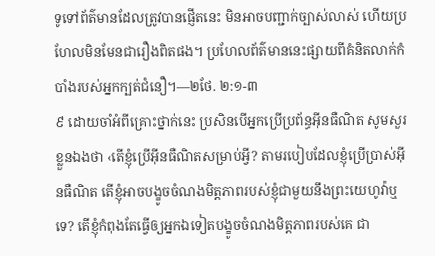ទូទៅព័ត៌មានដែលត្រូវបានផ្ញើតនេះ មិនអាចបញ្ជាក់ច្បាស់លាស់ ហើយប្រហែលមិនមែនជារឿងពិតផង។ ប្រហែលព័ត៌មាននេះផ្សាយពីគំនិតលាក់កំបាំងរបស់អ្នកក្បត់ជំនឿ។—២ថែ. ២:១-៣
៩ ដោយចាំអំពីគ្រោះថ្នាក់នេះ ប្រសិនបើអ្នកប្រើប្រព័ន្ធអ៊ីនធឺណិត សូមសួរខ្លួនឯងថា ‹តើខ្ញុំប្រើអ៊ីនធឺណិតសម្រាប់អ្វី? តាមរបៀបដែលខ្ញុំប្រើប្រាស់អ៊ីនធឺណិត តើខ្ញុំអាចបង្ខូចចំណងមិត្តភាពរបស់ខ្ញុំជាមួយនឹងព្រះយេហូវ៉ាឬទេ? តើខ្ញុំកំពុងតែធ្វើឲ្យអ្នកឯទៀតបង្ខូចចំណងមិត្តភាពរបស់គេ ជា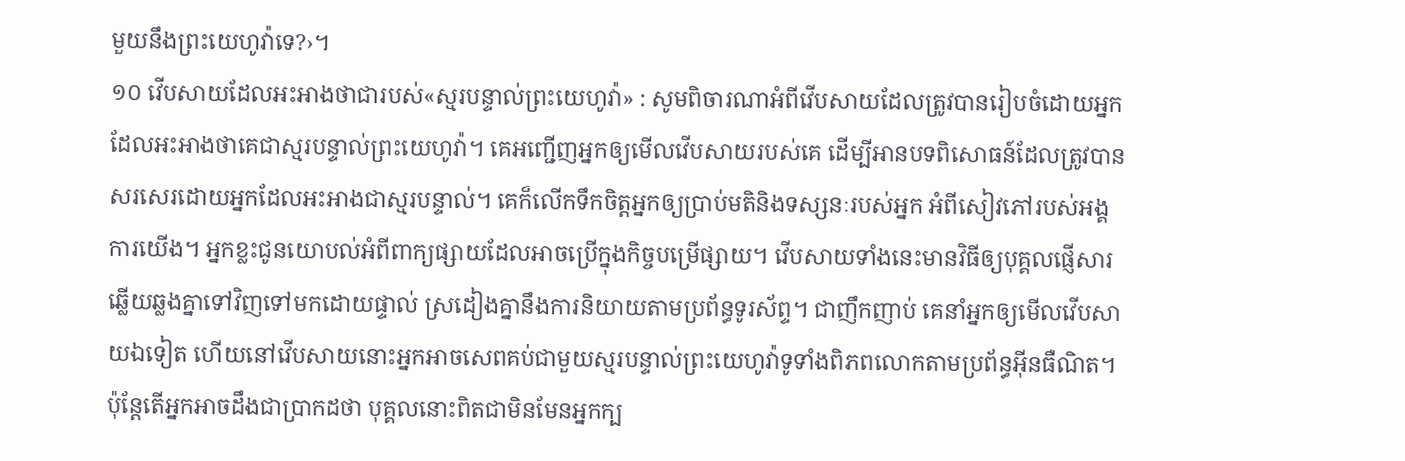មួយនឹងព្រះយេហូវ៉ាទេ?›។
១០ វើបសាយដែលអះអាងថាជារបស់«ស្មរបន្ទាល់ព្រះយេហូវ៉ា» : សូមពិចារណាអំពីវើបសាយដែលត្រូវបានរៀបចំដោយអ្នកដែលអះអាងថាគេជាស្មរបន្ទាល់ព្រះយេហូវ៉ា។ គេអញ្ជើញអ្នកឲ្យមើលវើបសាយរបស់គេ ដើម្បីអានបទពិសោធន៍ដែលត្រូវបានសរសេរដោយអ្នកដែលអះអាងជាស្មរបន្ទាល់។ គេក៏លើកទឹកចិត្តអ្នកឲ្យប្រាប់មតិនិងទស្សនៈរបស់អ្នក អំពីសៀវភៅរបស់អង្គការយើង។ អ្នកខ្លះជូនយោបល់អំពីពាក្យផ្សាយដែលអាចប្រើក្នុងកិច្ចបម្រើផ្សាយ។ វើបសាយទាំងនេះមានវិធីឲ្យបុគ្គលផ្ញើសារឆ្លើយឆ្លងគ្នាទៅវិញទៅមកដោយផ្ទាល់ ស្រដៀងគ្នានឹងការនិយាយតាមប្រព័ន្ធទូរស័ព្ទ។ ជាញឹកញាប់ គេនាំអ្នកឲ្យមើលវើបសាយឯទៀត ហើយនៅវើបសាយនោះអ្នកអាចសេពគប់ជាមួយស្មរបន្ទាល់ព្រះយេហូវ៉ាទូទាំងពិភពលោកតាមប្រព័ន្ធអ៊ីនធឺណិត។ ប៉ុន្តែតើអ្នកអាចដឹងជាប្រាកដថា បុគ្គលនោះពិតជាមិនមែនអ្នកក្ប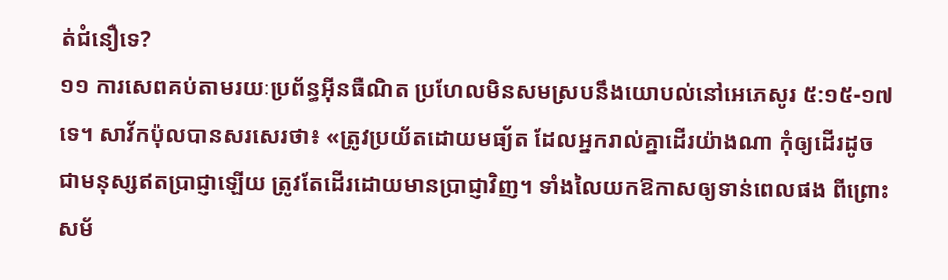ត់ជំនឿទេ?
១១ ការសេពគប់តាមរយៈប្រព័ន្ធអ៊ីនធឺណិត ប្រហែលមិនសមស្របនឹងយោបល់នៅអេភេសូរ ៥:១៥-១៧ទេ។ សាវ័កប៉ុលបានសរសេរថា៖ «ត្រូវប្រយ័តដោយមធ្យ័ត ដែលអ្នករាល់គ្នាដើរយ៉ាងណា កុំឲ្យដើរដូចជាមនុស្សឥតប្រាជ្ញាឡើយ ត្រូវតែដើរដោយមានប្រាជ្ញាវិញ។ ទាំងលៃយកឱកាសឲ្យទាន់ពេលផង ពីព្រោះសម័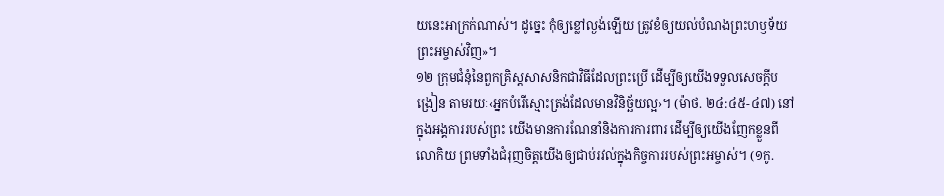យនេះអាក្រក់ណាស់។ ដូច្នេះ កុំឲ្យខ្លៅល្ងង់ឡើយ ត្រូវខំឲ្យយល់បំណងព្រះហឫទ័យព្រះអម្ចាស់វិញ»។
១២ ក្រុមជំនុំនៃពួកគ្រិស្តសាសនិកជាវិធីដែលព្រះប្រើ ដើម្បីឲ្យយើងទទួលសេចក្ដីបង្រៀន តាមរយៈ‹អ្នកបំរើស្មោះត្រង់ដែលមានវិនិច្ឆ័យល្អ›។ (ម៉ាថ. ២៤:៤៥-៤៧) នៅក្នុងអង្គការរបស់ព្រះ យើងមានការណែនាំនិងការការពារ ដើម្បីឲ្យយើងញែកខ្លួនពីលោកិយ ព្រមទាំងជំរុញចិត្តយើងឲ្យជាប់រវល់ក្នុងកិច្ចការរបស់ព្រះអម្ចាស់។ (១កូ.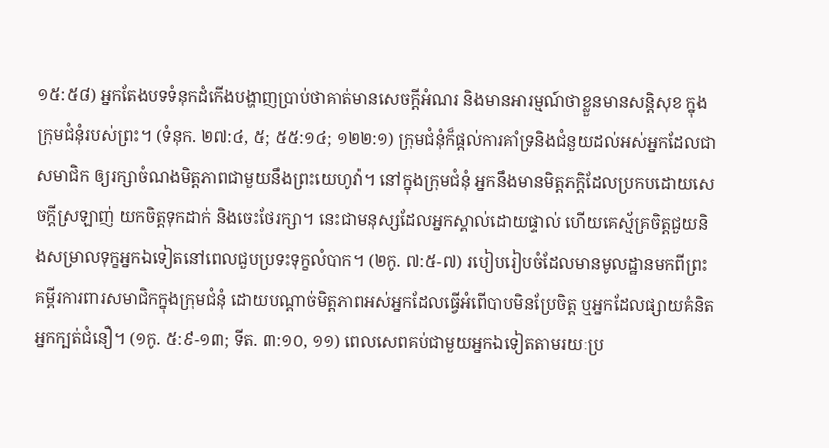១៥:៥៨) អ្នកតែងបទទំនុកដំកើងបង្ហាញប្រាប់ថាគាត់មានសេចក្ដីអំណរ និងមានអារម្មណ៍ថាខ្លួនមានសន្ដិសុខ ក្នុងក្រុមជំនុំរបស់ព្រះ។ (ទំនុក. ២៧:៤, ៥; ៥៥:១៤; ១២២:១) ក្រុមជំនុំក៏ផ្ដល់ការគាំទ្រនិងជំនួយដល់អស់អ្នកដែលជាសមាជិក ឲ្យរក្សាចំណងមិត្តភាពជាមួយនឹងព្រះយេហូវ៉ា។ នៅក្នុងក្រុមជំនុំ អ្នកនឹងមានមិត្តភក្ដិដែលប្រកបដោយសេចក្ដីស្រឡាញ់ យកចិត្តទុកដាក់ និងចេះថែរក្សា។ នេះជាមនុស្សដែលអ្នកស្គាល់ដោយផ្ទាល់ ហើយគេស្ម័គ្រចិត្តជួយនិងសម្រាលទុក្ខអ្នកឯទៀតនៅពេលជួបប្រទះទុក្ខលំបាក។ (២កូ. ៧:៥-៧) របៀបរៀបចំដែលមានមូលដ្ឋានមកពីព្រះគម្ពីរការពារសមាជិកក្នុងក្រុមជំនុំ ដោយបណ្ដាច់មិត្តភាពអស់អ្នកដែលធ្វើអំពើបាបមិនប្រែចិត្ត ឬអ្នកដែលផ្សាយគំនិតអ្នកក្បត់ជំនឿ។ (១កូ. ៥:៩-១៣; ទីត. ៣:១០, ១១) ពេលសេពគប់ជាមួយអ្នកឯទៀតតាមរយៈប្រ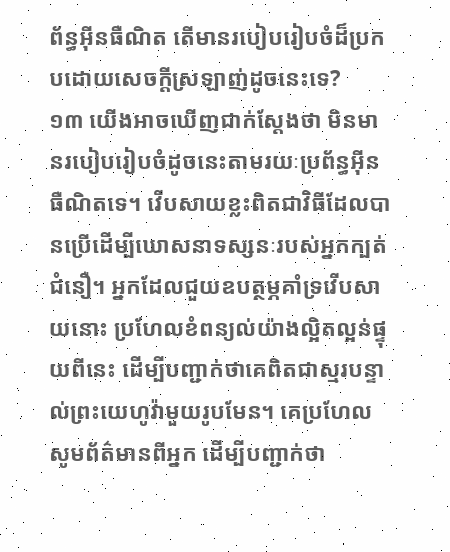ព័ន្ធអ៊ីនធឺណិត តើមានរបៀបរៀបចំដ៏ប្រកបដោយសេចក្ដីស្រឡាញ់ដូចនេះទេ?
១៣ យើងអាចឃើញជាក់ស្តែងថា មិនមានរបៀបរៀបចំដូចនេះតាមរយៈប្រព័ន្ធអ៊ីនធឺណិតទេ។ វើបសាយខ្លះពិតជាវិធីដែលបានប្រើដើម្បីឃោសនាទស្សនៈរបស់អ្នកក្បត់ជំនឿ។ អ្នកដែលជួយឧបត្ថម្ភគាំទ្រវើបសាយនោះ ប្រហែលខំពន្យល់យ៉ាងល្អិតល្អន់ផ្ទុយពីនេះ ដើម្បីបញ្ជាក់ថាគេពិតជាស្មរបន្ទាល់ព្រះយេហូវ៉ាមួយរូបមែន។ គេប្រហែលសូមព័ត៌មានពីអ្នក ដើម្បីបញ្ជាក់ថា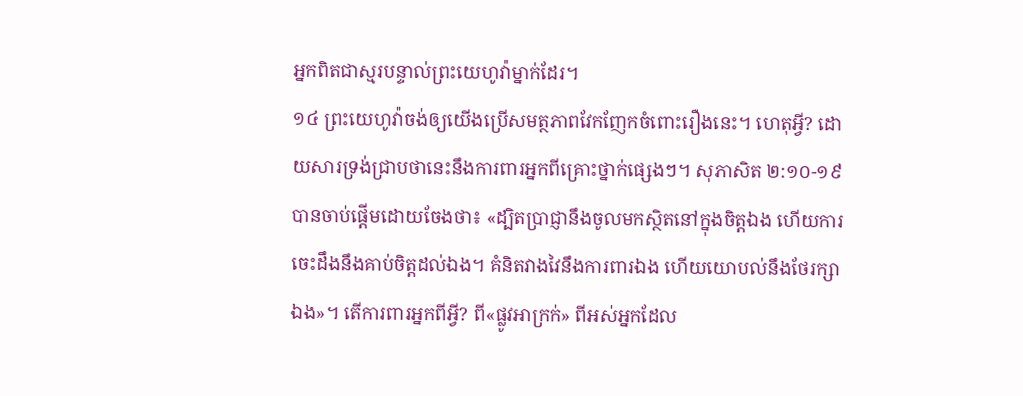អ្នកពិតជាស្មរបន្ទាល់ព្រះយេហូវ៉ាម្នាក់ដែរ។
១៤ ព្រះយេហូវ៉ាចង់ឲ្យយើងប្រើសមត្ថភាពវែកញែកចំពោះរឿងនេះ។ ហេតុអ្វី? ដោយសារទ្រង់ជ្រាបថានេះនឹងការពារអ្នកពីគ្រោះថ្នាក់ផ្សេងៗ។ សុភាសិត ២:១០-១៩ បានចាប់ផ្ដើមដោយចែងថា៖ «ដ្បិតប្រាជ្ញានឹងចូលមកស្ថិតនៅក្នុងចិត្តឯង ហើយការចេះដឹងនឹងគាប់ចិត្តដល់ឯង។ គំនិតវាងវៃនឹងការពារឯង ហើយយោបល់នឹងថែរក្សាឯង»។ តើការពារអ្នកពីអ្វី? ពី«ផ្លូវអាក្រក់» ពីអស់អ្នកដែល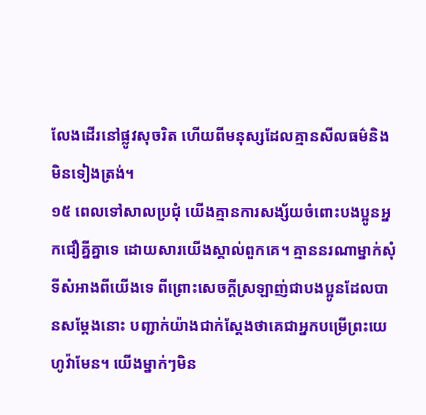លែងដើរនៅផ្លូវសុចរិត ហើយពីមនុស្សដែលគ្មានសីលធម៌និងមិនទៀងត្រង់។
១៥ ពេលទៅសាលប្រជុំ យើងគ្មានការសង្ស័យចំពោះបងប្អូនអ្នកជឿគ្នីគ្នាទេ ដោយសារយើងស្គាល់ពួកគេ។ គ្មាននរណាម្នាក់សុំទីសំអាងពីយើងទេ ពីព្រោះសេចក្ដីស្រឡាញ់ជាបងប្អូនដែលបានសម្ដែងនោះ បញ្ជាក់យ៉ាងជាក់ស្តែងថាគេជាអ្នកបម្រើព្រះយេហូវ៉ាមែន។ យើងម្នាក់ៗមិន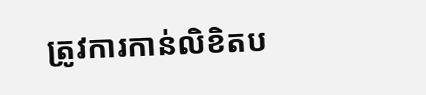ត្រូវការកាន់លិខិតប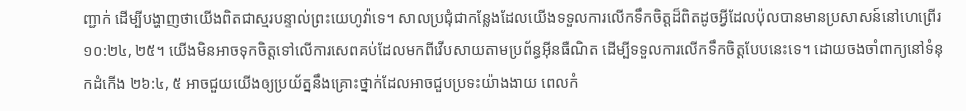ញ្ជាក់ ដើម្បីបង្ហាញថាយើងពិតជាស្មរបន្ទាល់ព្រះយេហូវ៉ាទេ។ សាលប្រជុំជាកន្លែងដែលយើងទទួលការលើកទឹកចិត្តដ៏ពិតដូចអ្វីដែលប៉ុលបានមានប្រសាសន៍នៅហេព្រើរ ១០:២៤, ២៥។ យើងមិនអាចទុកចិត្តទៅលើការសេពគប់ដែលមកពីវើបសាយតាមប្រព័ន្ធអ៊ីនធឺណិត ដើម្បីទទួលការលើកទឹកចិត្តបែបនេះទេ។ ដោយចងចាំពាក្យនៅទំនុកដំកើង ២៦:៤, ៥ អាចជួយយើងឲ្យប្រយ័ត្ននឹងគ្រោះថ្នាក់ដែលអាចជួបប្រទះយ៉ាងងាយ ពេលកំ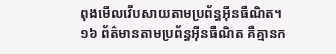ពុងមើលវើបសាយតាមប្រព័ន្ធអ៊ីនធឺណិត។
១៦ ព័ត៌មានតាមប្រព័ន្ធអ៊ីនធឺណិត គឺគ្មានក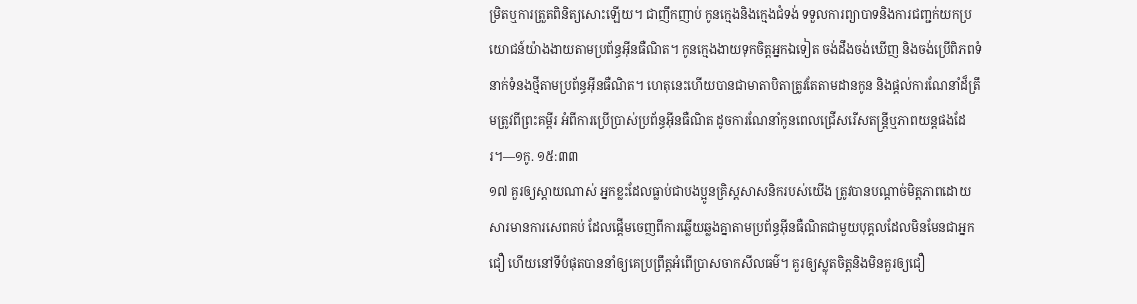ម្រិតឬការត្រួតពិនិត្យសោះឡើយ។ ជាញឹកញាប់ កូនក្មេងនិងក្មេងជំទង់ ទទួលការព្យាបាទនិងការជញ្ជក់យកប្រយោជន៍យ៉ាងងាយតាមប្រព័ន្ធអ៊ីនធឺណិត។ កូនក្មេងងាយទុកចិត្តអ្នកឯទៀត ចង់ដឹងចង់ឃើញ និងចង់ប្រើពិភពទំនាក់ទំនងថ្មីតាមប្រព័ន្ធអ៊ីនធឺណិត។ ហេតុនេះហើយបានជាមាតាបិតាត្រូវតែតាមដានកូន និងផ្ដល់ការណែនាំដ៏ត្រឹមត្រូវពីព្រះគម្ពីរ អំពីការប្រើប្រាស់ប្រព័ន្ធអ៊ីនធឺណិត ដូចការណែនាំកូនពេលជ្រើសរើសតន្ត្រីឬភាពយន្តផងដែរ។—១កូ. ១៥:៣៣
១៧ គួរឲ្យស្ដាយណាស់ អ្នកខ្លះដែលធ្លាប់ជាបងប្អូនគ្រិស្តសាសនិករបស់យើង ត្រូវបានបណ្ដាច់មិត្តភាពដោយសារមានការសេពគប់ ដែលផ្ដើមចេញពីការឆ្លើយឆ្លងគ្នាតាមប្រព័ន្ធអ៊ីនធឺណិតជាមួយបុគ្គលដែលមិនមែនជាអ្នកជឿ ហើយនៅទីបំផុតបាននាំឲ្យគេប្រព្រឹត្តអំពើប្រាសចាកសីលធម៌។ គួរឲ្យស្លុតចិត្តនិងមិនគួរឲ្យជឿ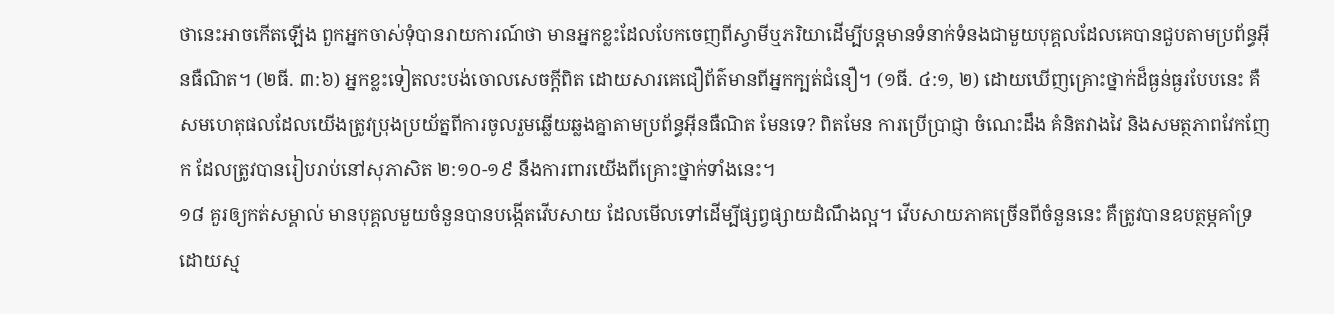ថានេះអាចកើតឡើង ពួកអ្នកចាស់ទុំបានរាយការណ៍ថា មានអ្នកខ្លះដែលបែកចេញពីស្វាមីឬភរិយាដើម្បីបន្តមានទំនាក់ទំនងជាមួយបុគ្គលដែលគេបានជួបតាមប្រព័ន្ធអ៊ីនធឺណិត។ (២ធី. ៣:៦) អ្នកខ្លះទៀតលះបង់ចោលសេចក្ដីពិត ដោយសារគេជឿព័ត៌មានពីអ្នកក្បត់ជំនឿ។ (១ធី. ៤:១, ២) ដោយឃើញគ្រោះថ្នាក់ដ៏ធ្ងន់ធ្ងរបែបនេះ គឺសមហេតុផលដែលយើងត្រូវប្រុងប្រយ័ត្នពីការចូលរួមឆ្លើយឆ្លងគ្នាតាមប្រព័ន្ធអ៊ីនធឺណិត មែនទេ? ពិតមែន ការប្រើប្រាជ្ញា ចំណេះដឹង គំនិតវាងវៃ និងសមត្ថភាពវែកញែក ដែលត្រូវបានរៀបរាប់នៅសុភាសិត ២:១០-១៩ នឹងការពារយើងពីគ្រោះថ្នាក់ទាំងនេះ។
១៨ គួរឲ្យកត់សម្គាល់ មានបុគ្គលមួយចំនួនបានបង្កើតវើបសាយ ដែលមើលទៅដើម្បីផ្សព្វផ្សាយដំណឹងល្អ។ វើបសាយភាគច្រើនពីចំនួននេះ គឺត្រូវបានឧបត្ថម្ភគាំទ្រដោយស្ម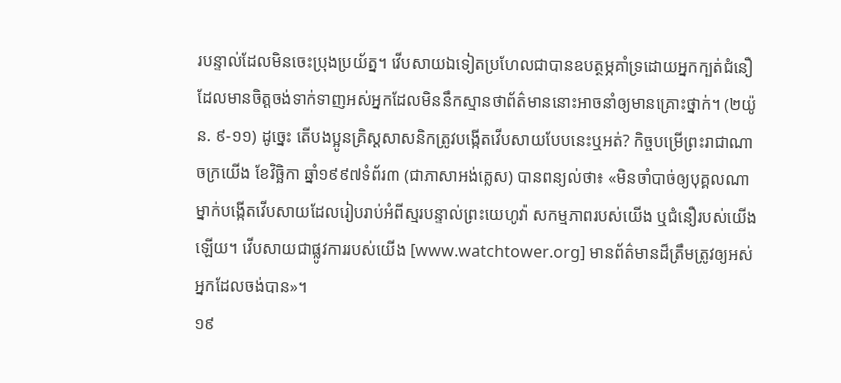របន្ទាល់ដែលមិនចេះប្រុងប្រយ័ត្ន។ វើបសាយឯទៀតប្រហែលជាបានឧបត្ថម្ភគាំទ្រដោយអ្នកក្បត់ជំនឿ ដែលមានចិត្តចង់ទាក់ទាញអស់អ្នកដែលមិននឹកស្មានថាព័ត៌មាននោះអាចនាំឲ្យមានគ្រោះថ្នាក់។ (២យ៉ូន. ៩-១១) ដូច្នេះ តើបងប្អូនគ្រិស្តសាសនិកត្រូវបង្កើតវើបសាយបែបនេះឬអត់? កិច្ចបម្រើព្រះរាជាណាចក្រយើង ខែវិច្ឆិកា ឆ្នាំ១៩៩៧ទំព័រ៣ (ជាភាសាអង់គ្លេស) បានពន្យល់ថា៖ «មិនចាំបាច់ឲ្យបុគ្គលណាម្នាក់បង្កើតវើបសាយដែលរៀបរាប់អំពីស្មរបន្ទាល់ព្រះយេហូវ៉ា សកម្មភាពរបស់យើង ឬជំនឿរបស់យើងឡើយ។ វើបសាយជាផ្លូវការរបស់យើង [www.watchtower.org] មានព័ត៌មានដ៏ត្រឹមត្រូវឲ្យអស់អ្នកដែលចង់បាន»។
១៩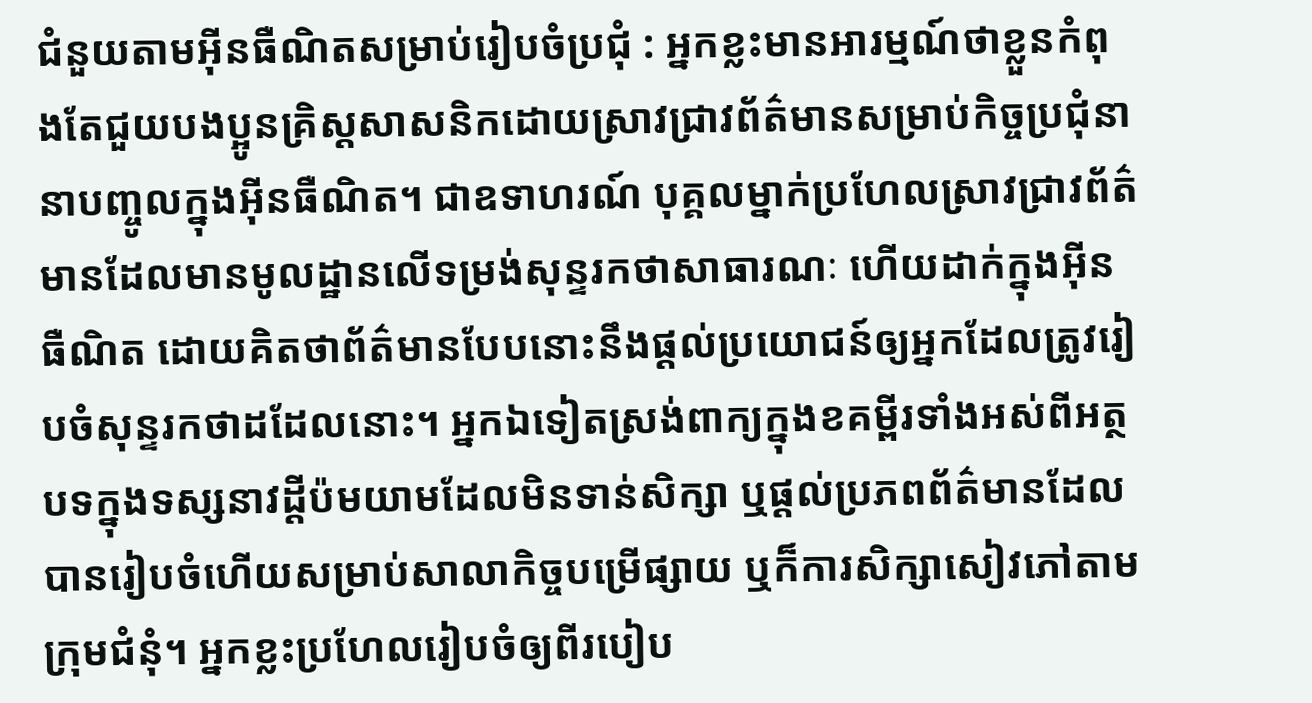ជំនួយតាមអ៊ីនធឺណិតសម្រាប់រៀបចំប្រជុំ : អ្នកខ្លះមានអារម្មណ៍ថាខ្លួនកំពុងតែជួយបងប្អូនគ្រិស្តសាសនិកដោយស្រាវជ្រាវព័ត៌មានសម្រាប់កិច្ចប្រជុំនានាបញ្ចូលក្នុងអ៊ីនធឺណិត។ ជាឧទាហរណ៍ បុគ្គលម្នាក់ប្រហែលស្រាវជ្រាវព័ត៌មានដែលមានមូលដ្ឋានលើទម្រង់សុន្ទរកថាសាធារណៈ ហើយដាក់ក្នុងអ៊ីនធឺណិត ដោយគិតថាព័ត៌មានបែបនោះនឹងផ្ដល់ប្រយោជន៍ឲ្យអ្នកដែលត្រូវរៀបចំសុន្ទរកថាដដែលនោះ។ អ្នកឯទៀតស្រង់ពាក្យក្នុងខគម្ពីរទាំងអស់ពីអត្ថបទក្នុងទស្សនាវដ្ដីប៉មយាមដែលមិនទាន់សិក្សា ឬផ្ដល់ប្រភពព័ត៌មានដែលបានរៀបចំហើយសម្រាប់សាលាកិច្ចបម្រើផ្សាយ ឬក៏ការសិក្សាសៀវភៅតាមក្រុមជំនុំ។ អ្នកខ្លះប្រហែលរៀបចំឲ្យពីរបៀប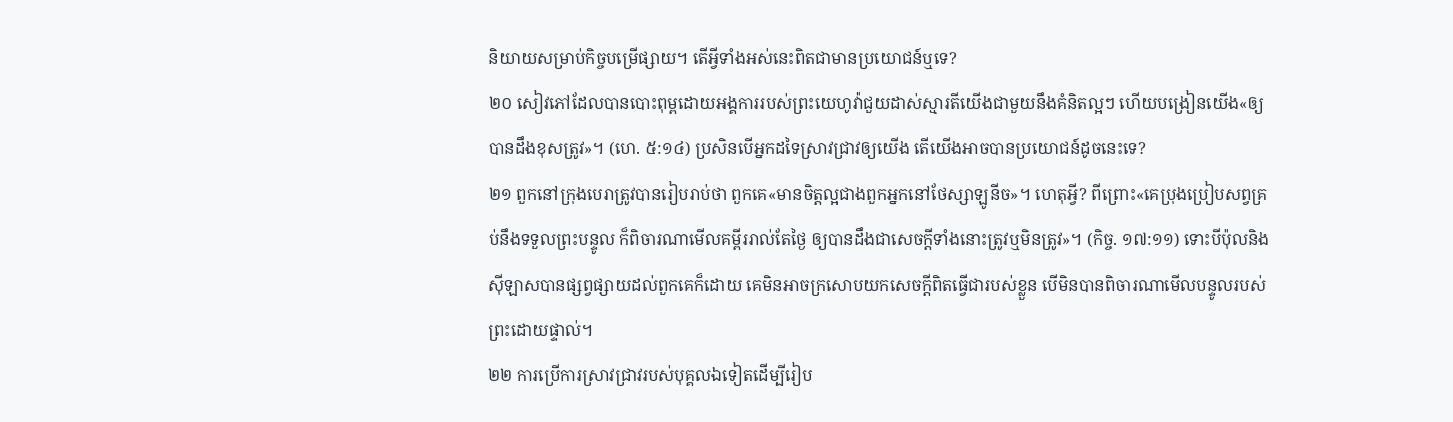និយាយសម្រាប់កិច្ចបម្រើផ្សាយ។ តើអ្វីទាំងអស់នេះពិតជាមានប្រយោជន៍ឬទេ?
២០ សៀវភៅដែលបានបោះពុម្ពដោយអង្គការរបស់ព្រះយេហូវ៉ាជួយដាស់ស្មារតីយើងជាមួយនឹងគំនិតល្អៗ ហើយបង្រៀនយើង«ឲ្យបានដឹងខុសត្រូវ»។ (ហេ. ៥:១៤) ប្រសិនបើអ្នកដទៃស្រាវជ្រាវឲ្យយើង តើយើងអាចបានប្រយោជន៍ដូចនេះទេ?
២១ ពួកនៅក្រុងបេរាត្រូវបានរៀបរាប់ថា ពួកគេ«មានចិត្តល្អជាងពួកអ្នកនៅថែស្សាឡូនីច»។ ហេតុអ្វី? ពីព្រោះ«គេប្រុងប្រៀបសព្វគ្រប់នឹងទទួលព្រះបន្ទូល ក៏ពិចារណាមើលគម្ពីររាល់តែថ្ងៃ ឲ្យបានដឹងជាសេចក្ដីទាំងនោះត្រូវឬមិនត្រូវ»។ (កិច្ច. ១៧:១១) ទោះបីប៉ុលនិងស៊ីឡាសបានផ្សព្វផ្សាយដល់ពួកគេក៏ដោយ គេមិនអាចក្រសោបយកសេចក្ដីពិតធ្វើជារបស់ខ្លួន បើមិនបានពិចារណាមើលបន្ទូលរបស់ព្រះដោយផ្ទាល់។
២២ ការប្រើការស្រាវជ្រាវរបស់បុគ្គលឯទៀតដើម្បីរៀប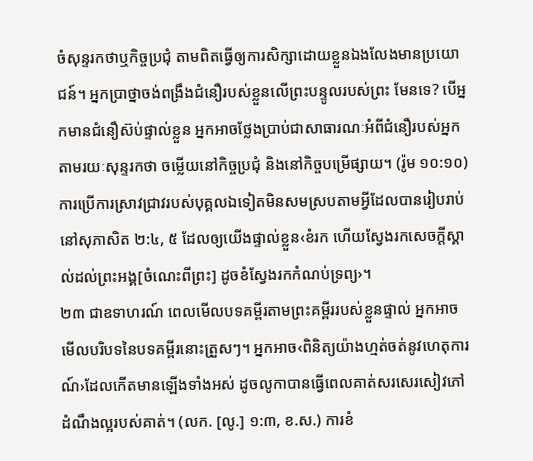ចំសុន្ទរកថាឬកិច្ចប្រជុំ តាមពិតធ្វើឲ្យការសិក្សាដោយខ្លួនឯងលែងមានប្រយោជន៍។ អ្នកប្រាថ្នាចង់ពង្រឹងជំនឿរបស់ខ្លួនលើព្រះបន្ទូលរបស់ព្រះ មែនទេ? បើអ្នកមានជំនឿស៊ប់ផ្ទាល់ខ្លួន អ្នកអាចថ្លែងប្រាប់ជាសាធារណៈអំពីជំនឿរបស់អ្នកតាមរយៈសុន្ទរកថា ចម្លើយនៅកិច្ចប្រជុំ និងនៅកិច្ចបម្រើផ្សាយ។ (រ៉ូម ១០:១០) ការប្រើការស្រាវជ្រាវរបស់បុគ្គលឯទៀតមិនសមស្របតាមអ្វីដែលបានរៀបរាប់នៅសុភាសិត ២:៤, ៥ ដែលឲ្យយើងផ្ទាល់ខ្លួន‹ខំរក ហើយស្វែងរកសេចក្ដីស្គាល់ដល់ព្រះអង្គ[ចំណេះពីព្រះ] ដូចខំស្វែងរកកំណប់ទ្រព្យ›។
២៣ ជាឧទាហរណ៍ ពេលមើលបទគម្ពីរតាមព្រះគម្ពីររបស់ខ្លួនផ្ទាល់ អ្នកអាចមើលបរិបទនៃបទគម្ពីរនោះត្រួសៗ។ អ្នកអាច‹ពិនិត្យយ៉ាងហ្មត់ចត់នូវហេតុការណ៍›ដែលកើតមានឡើងទាំងអស់ ដូចលូកាបានធ្វើពេលគាត់សរសេរសៀវភៅដំណឹងល្អរបស់គាត់។ (លក. [លូ.] ១:៣, ខ.ស.) ការខំ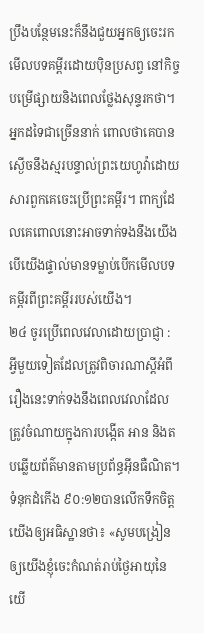ប្រឹងបន្ថែមនេះក៏នឹងជួយអ្នកឲ្យចេះរកមើលបទគម្ពីរដោយប៉ិនប្រសព្វ នៅកិច្ចបម្រើផ្សាយនិងពេលថ្លែងសុន្ទរកថា។ អ្នកដទៃជាច្រើននាក់ ពោលថាគេបានស្ងើចនឹងស្មរបន្ទាល់ព្រះយេហូវ៉ាដោយសារពួកគេចេះប្រើព្រះគម្ពីរ។ ពាក្យដែលគេពោលនោះអាចទាក់ទងនឹងយើង បើយើងផ្ទាល់មានទម្លាប់បើកមើលបទគម្ពីរពីព្រះគម្ពីររបស់យើង។
២៤ ចូរប្រើពេលវេលាដោយប្រាជ្ញា : អ្វីមួយទៀតដែលត្រូវពិចារណាស្តីអំពីរឿងនេះទាក់ទងនឹងពេលវេលាដែលត្រូវចំណាយក្នុងការបង្កើត អាន និងតបឆ្លើយព័ត៌មានតាមប្រព័ន្ធអ៊ីនធឺណិត។ ទំនុកដំកើង ៩០:១២បានលើកទឹកចិត្តយើងឲ្យអធិស្ឋានថា៖ «សូមបង្រៀនឲ្យយើងខ្ញុំចេះកំណត់រាប់ថ្ងៃអាយុនៃយើ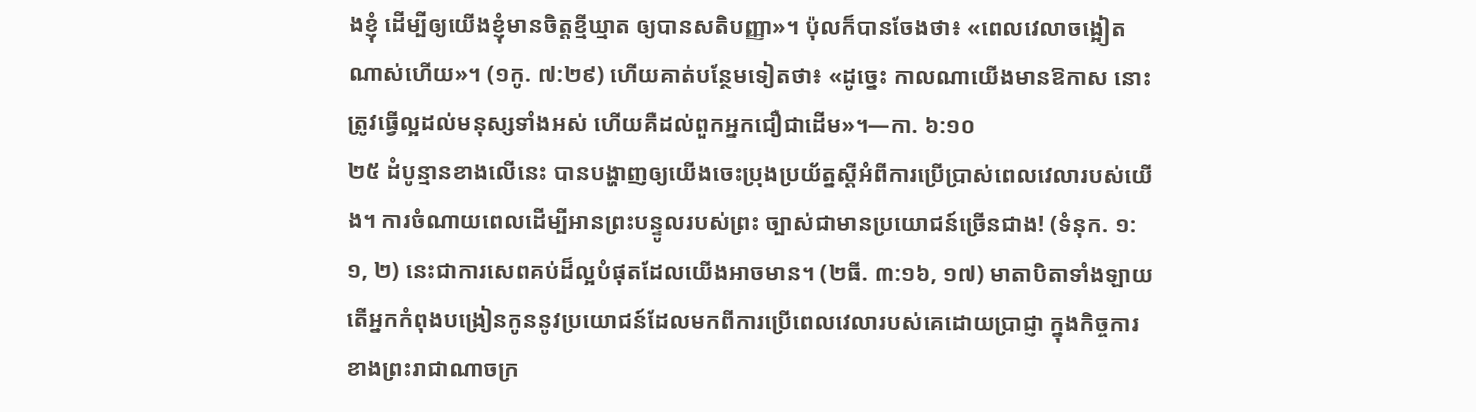ងខ្ញុំ ដើម្បីឲ្យយើងខ្ញុំមានចិត្តខ្មីឃ្មាត ឲ្យបានសតិបញ្ញា»។ ប៉ុលក៏បានចែងថា៖ «ពេលវេលាចង្អៀតណាស់ហើយ»។ (១កូ. ៧:២៩) ហើយគាត់បន្ថែមទៀតថា៖ «ដូច្នេះ កាលណាយើងមានឱកាស នោះត្រូវធ្វើល្អដល់មនុស្សទាំងអស់ ហើយគឺដល់ពួកអ្នកជឿជាដើម»។—កា. ៦:១០
២៥ ដំបូន្មានខាងលើនេះ បានបង្ហាញឲ្យយើងចេះប្រុងប្រយ័ត្នស្តីអំពីការប្រើប្រាស់ពេលវេលារបស់យើង។ ការចំណាយពេលដើម្បីអានព្រះបន្ទូលរបស់ព្រះ ច្បាស់ជាមានប្រយោជន៍ច្រើនជាង! (ទំនុក. ១:១, ២) នេះជាការសេពគប់ដ៏ល្អបំផុតដែលយើងអាចមាន។ (២ធី. ៣:១៦, ១៧) មាតាបិតាទាំងឡាយ តើអ្នកកំពុងបង្រៀនកូននូវប្រយោជន៍ដែលមកពីការប្រើពេលវេលារបស់គេដោយប្រាជ្ញា ក្នុងកិច្ចការខាងព្រះរាជាណាចក្រ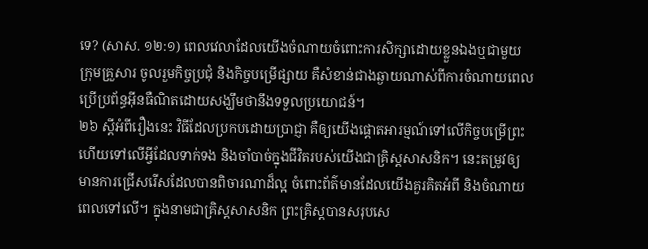ទេ? (សាស. ១២:១) ពេលវេលាដែលយើងចំណាយចំពោះការសិក្សាដោយខ្លួនឯងឬជាមួយក្រុមគ្រួសារ ចូលរួមកិច្ចប្រជុំ និងកិច្ចបម្រើផ្សាយ គឺសំខាន់ជាងឆ្ងាយណាស់ពីការចំណាយពេលប្រើប្រព័ន្ធអ៊ីនធឺណិតដោយសង្ឃឹមថានឹងទទួលប្រយោជន៍។
២៦ ស្តីអំពីរឿងនេះ វិធីដែលប្រកបដោយប្រាជ្ញា គឺឲ្យយើងផ្ដោតអារម្មណ៍ទៅលើកិច្ចបម្រើព្រះ ហើយទៅលើអ្វីដែលទាក់ទង និងចាំបាច់ក្នុងជីវិតរបស់យើងជាគ្រិស្តសាសនិក។ នេះតម្រូវឲ្យមានការជ្រើសរើសដែលបានពិចារណាដ៏ល្អ ចំពោះព័ត៌មានដែលយើងគួរគិតអំពី និងចំណាយពេលទៅលើ។ ក្នុងនាមជាគ្រិស្តសាសនិក ព្រះគ្រិស្តបានសរុបសេ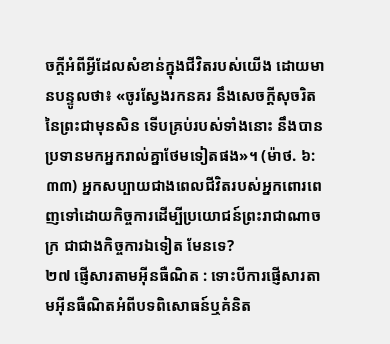ចក្ដីអំពីអ្វីដែលសំខាន់ក្នុងជីវិតរបស់យើង ដោយមានបន្ទូលថា៖ «ចូរស្វែងរកនគរ នឹងសេចក្ដីសុចរិតនៃព្រះជាមុនសិន ទើបគ្រប់របស់ទាំងនោះ នឹងបានប្រទានមកអ្នករាល់គ្នាថែមទៀតផង»។ (ម៉ាថ. ៦:៣៣) អ្នកសប្បាយជាងពេលជីវិតរបស់អ្នកពោរពេញទៅដោយកិច្ចការដើម្បីប្រយោជន៍ព្រះរាជាណាចក្រ ជាជាងកិច្ចការឯទៀត មែនទេ?
២៧ ផ្ញើសារតាមអ៊ីនធឺណិត : ទោះបីការផ្ញើសារតាមអ៊ីនធឺណិតអំពីបទពិសោធន៍ឬគំនិត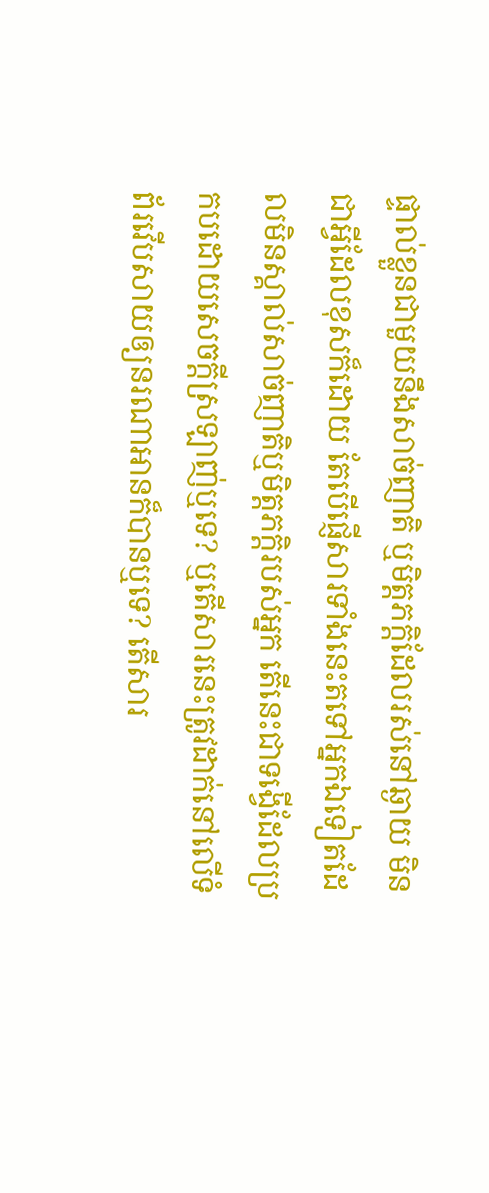ផ្ទាល់ខ្លួនជាមួយនឹងសាច់ញាតិ ឬមិត្តភក្ដិដែលរស់នៅឆ្ងាយ មិនជាអ្វីដែលខុសក៏ដោយ តែបើផ្ញើសារទាំងនេះតទៅអ្នកឯទៀតដែលមិនស្គាល់សាច់ញាតិឬមិត្តភក្ដិរបស់អ្នក តើនេះជាទង្វើដែលប្រកបដោយសេចក្ដីស្រឡាញ់ឬទេ? ឬតើសារនេះត្រូវដាក់នៅលើទំព័រវើបសាយឲ្យនរណាអានក៏បានឬទេ? តើសារ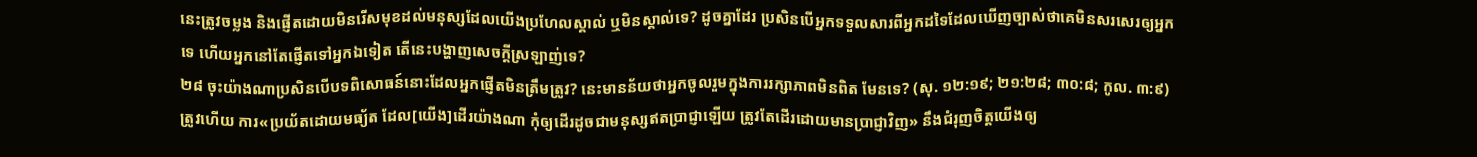នេះត្រូវចម្លង និងផ្ញើតដោយមិនរើសមុខដល់មនុស្សដែលយើងប្រហែលស្គាល់ ឬមិនស្គាល់ទេ? ដូចគ្នាដែរ ប្រសិនបើអ្នកទទួលសារពីអ្នកដទៃដែលឃើញច្បាស់ថាគេមិនសរសេរឲ្យអ្នកទេ ហើយអ្នកនៅតែផ្ញើតទៅអ្នកឯទៀត តើនេះបង្ហាញសេចក្ដីស្រឡាញ់ទេ?
២៨ ចុះយ៉ាងណាប្រសិនបើបទពិសោធន៍នោះដែលអ្នកផ្ញើតមិនត្រឹមត្រូវ? នេះមានន័យថាអ្នកចូលរួមក្នុងការរក្សាភាពមិនពិត មែនទេ? (សុ. ១២:១៩; ២១:២៨; ៣០:៨; កូល. ៣:៩) ត្រូវហើយ ការ«ប្រយ័តដោយមធ្យ័ត ដែល[យើង]ដើរយ៉ាងណា កុំឲ្យដើរដូចជាមនុស្សឥតប្រាជ្ញាឡើយ ត្រូវតែដើរដោយមានប្រាជ្ញាវិញ» នឹងជំរុញចិត្តយើងឲ្យ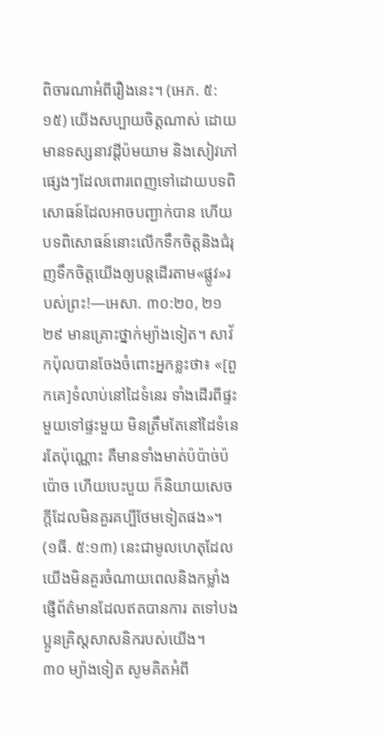ពិចារណាអំពីរឿងនេះ។ (អេភ. ៥:១៥) យើងសប្បាយចិត្តណាស់ ដោយមានទស្សនាវដ្ដីប៉មយាម និងសៀវភៅផ្សេងៗដែលពោរពេញទៅដោយបទពិសោធន៍ដែលអាចបញ្ជាក់បាន ហើយបទពិសោធន៍នោះលើកទឹកចិត្តនិងជំរុញទឹកចិត្តយើងឲ្យបន្តដើរតាម«ផ្លូវ»របស់ព្រះ!—អេសា. ៣០:២០, ២១
២៩ មានគ្រោះថ្នាក់ម្យ៉ាងទៀត។ សាវ័កប៉ុលបានចែងចំពោះអ្នកខ្លះថា៖ «[ពួកគេ]ទំលាប់នៅដៃទំនេរ ទាំងដើរពីផ្ទះមួយទៅផ្ទះមួយ មិនត្រឹមតែនៅដៃទំនេរតែប៉ុណ្ណោះ គឺមានទាំងមាត់ប៉ប៉ាច់ប៉ប៉ោច ហើយបេះបួយ ក៏និយាយសេចក្ដីដែលមិនគួរគប្បីថែមទៀតផង»។ (១ធី. ៥:១៣) នេះជាមូលហេតុដែលយើងមិនគួរចំណាយពេលនិងកម្លាំង ផ្ញើព័ត៌មានដែលឥតបានការ តទៅបងប្អូនគ្រិស្តសាសនិករបស់យើង។
៣០ ម្យ៉ាងទៀត សូមគិតអំពី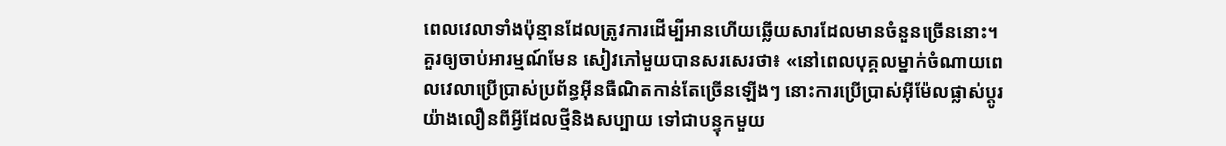ពេលវេលាទាំងប៉ុន្មានដែលត្រូវការដើម្បីអានហើយឆ្លើយសារដែលមានចំនួនច្រើននោះ។ គួរឲ្យចាប់អារម្មណ៍មែន សៀវភៅមួយបានសរសេរថា៖ «នៅពេលបុគ្គលម្នាក់ចំណាយពេលវេលាប្រើប្រាស់ប្រព័ន្ធអ៊ីនធឺណិតកាន់តែច្រើនឡើងៗ នោះការប្រើប្រាស់អ៊ីម៉ែលផ្លាស់ប្ដូរយ៉ាងលឿនពីអ្វីដែលថ្មីនិងសប្បាយ ទៅជាបន្ទុកមួយ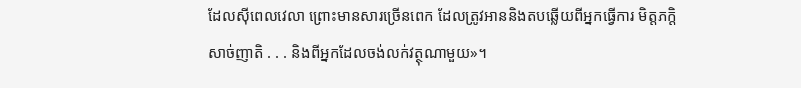ដែលស៊ីពេលវេលា ព្រោះមានសារច្រើនពេក ដែលត្រូវអាននិងតបឆ្លើយពីអ្នកធ្វើការ មិត្តភក្ដិ សាច់ញាតិ . . . និងពីអ្នកដែលចង់លក់វត្ថុណាមួយ»។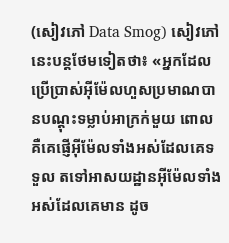(សៀវភៅ Data Smog) សៀវភៅនេះបន្តថែមទៀតថា៖ «អ្នកដែលប្រើប្រាស់អ៊ីម៉ែលហួសប្រមាណបានបណ្ដុះទម្លាប់អាក្រក់មួយ ពោលគឺគេផ្ញើអ៊ីម៉ែលទាំងអស់ដែលគេទទួល តទៅអាសយដ្ឋានអ៊ីម៉ែលទាំងអស់ដែលគេមាន ដូច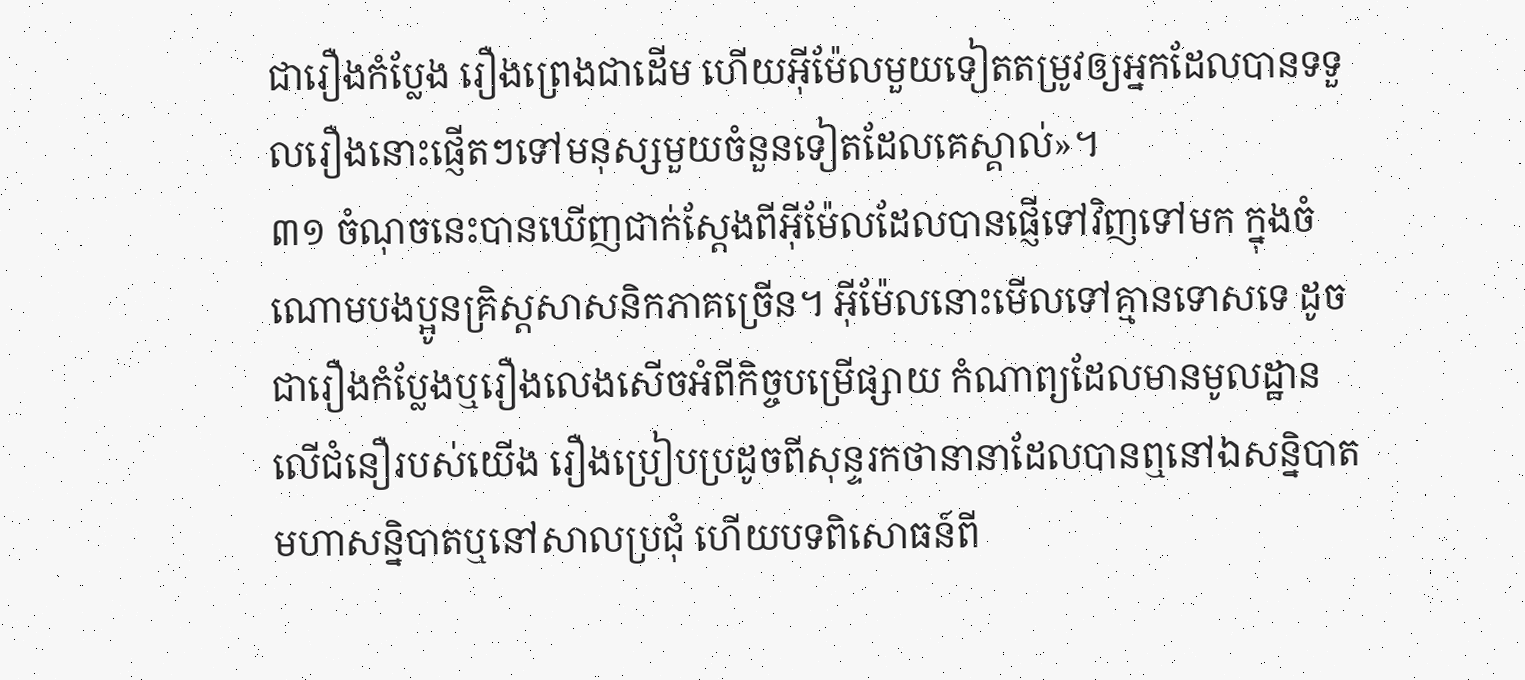ជារឿងកំប្លែង រឿងព្រេងជាដើម ហើយអ៊ីម៉ែលមួយទៀតតម្រូវឲ្យអ្នកដែលបានទទួលរឿងនោះផ្ញើតៗទៅមនុស្សមួយចំនួនទៀតដែលគេស្គាល់»។
៣១ ចំណុចនេះបានឃើញជាក់ស្តែងពីអ៊ីម៉ែលដែលបានផ្ញើទៅវិញទៅមក ក្នុងចំណោមបងប្អូនគ្រិស្តសាសនិកភាគច្រើន។ អ៊ីម៉ែលនោះមើលទៅគ្មានទោសទេ ដូចជារឿងកំប្លែងឬរឿងលេងសើចអំពីកិច្ចបម្រើផ្សាយ កំណាព្យដែលមានមូលដ្ឋានលើជំនឿរបស់យើង រឿងប្រៀបប្រដូចពីសុន្ទរកថានានាដែលបានឮនៅឯសន្និបាត មហាសន្និបាតឬនៅសាលប្រជុំ ហើយបទពិសោធន៍ពី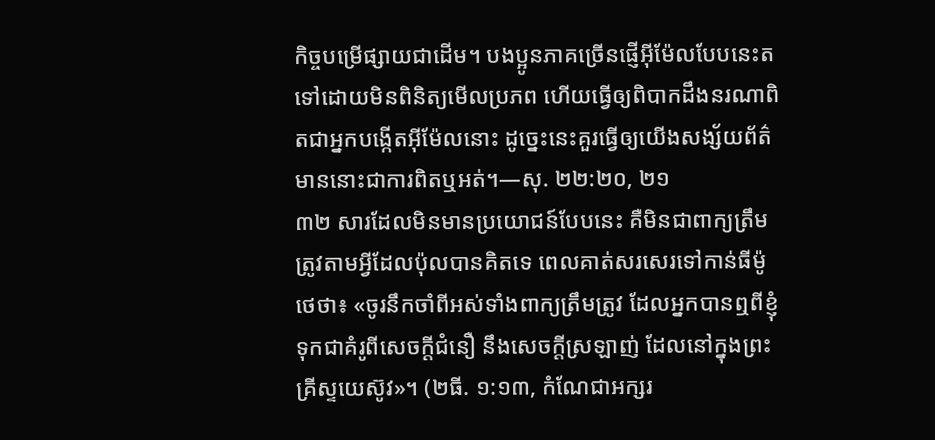កិច្ចបម្រើផ្សាយជាដើម។ បងប្អូនភាគច្រើនផ្ញើអ៊ីម៉ែលបែបនេះតទៅដោយមិនពិនិត្យមើលប្រភព ហើយធ្វើឲ្យពិបាកដឹងនរណាពិតជាអ្នកបង្កើតអ៊ីម៉ែលនោះ ដូច្នេះនេះគួរធ្វើឲ្យយើងសង្ស័យព័ត៌មាននោះជាការពិតឬអត់។—សុ. ២២:២០, ២១
៣២ សារដែលមិនមានប្រយោជន៍បែបនេះ គឺមិនជាពាក្យត្រឹមត្រូវតាមអ្វីដែលប៉ុលបានគិតទេ ពេលគាត់សរសេរទៅកាន់ធីម៉ូថេថា៖ «ចូរនឹកចាំពីអស់ទាំងពាក្យត្រឹមត្រូវ ដែលអ្នកបានឮពីខ្ញុំ ទុកជាគំរូពីសេចក្ដីជំនឿ នឹងសេចក្ដីស្រឡាញ់ ដែលនៅក្នុងព្រះគ្រីស្ទយេស៊ូវ»។ (២ធី. ១:១៣, កំណែជាអក្សរ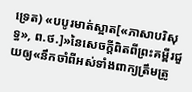ទ្រេត) «បបូរមាត់ស្អាត[«ភាសាបរិសុទ្ធ», ព.ថ.]»នៃសេចក្ដីពិតពីព្រះគម្ពីរជួយឲ្យ«នឹកចាំពីអស់ទាំងពាក្យត្រឹមត្រូ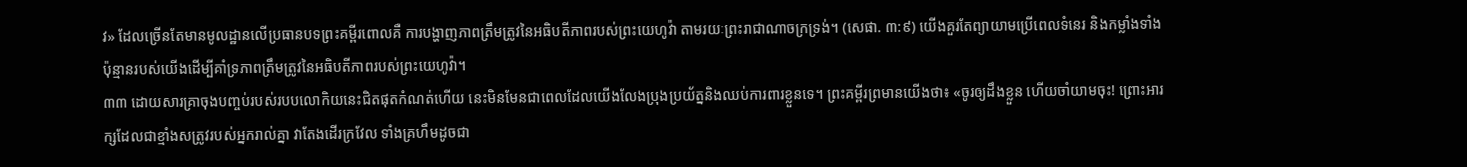វ» ដែលច្រើនតែមានមូលដ្ឋានលើប្រធានបទព្រះគម្ពីរពោលគឺ ការបង្ហាញភាពត្រឹមត្រូវនៃអធិបតីភាពរបស់ព្រះយេហូវ៉ា តាមរយៈព្រះរាជាណាចក្រទ្រង់។ (សេផា. ៣:៩) យើងគួរតែព្យាយាមប្រើពេលទំនេរ និងកម្លាំងទាំងប៉ុន្មានរបស់យើងដើម្បីគាំទ្រភាពត្រឹមត្រូវនៃអធិបតីភាពរបស់ព្រះយេហូវ៉ា។
៣៣ ដោយសារគ្រាចុងបញ្ចប់របស់របបលោកិយនេះជិតផុតកំណត់ហើយ នេះមិនមែនជាពេលដែលយើងលែងប្រុងប្រយ័ត្ននិងឈប់ការពារខ្លួនទេ។ ព្រះគម្ពីរព្រមានយើងថា៖ «ចូរឲ្យដឹងខ្លួន ហើយចាំយាមចុះ! ព្រោះអារក្សដែលជាខ្មាំងសត្រូវរបស់អ្នករាល់គ្នា វាតែងដើរក្រវែល ទាំងគ្រហឹមដូចជា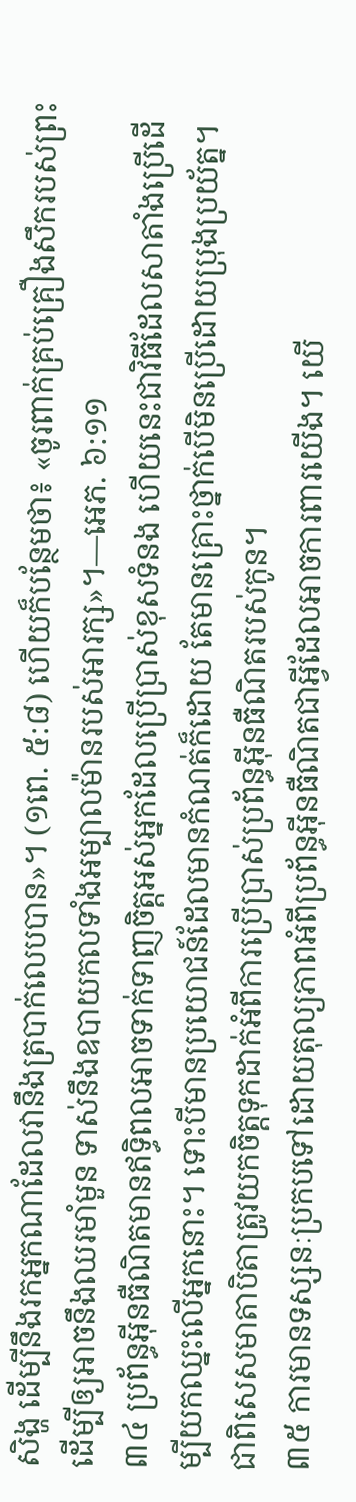សិង្ហ ដើម្បីនឹងរកអ្នកណាដែលវានឹងត្របាក់លេបបាន»។ (១ពេ. ៥:៨) ហើយក៏បន្ថែមថា៖ «ចូរពាក់គ្រប់គ្រឿងសឹករបស់ព្រះ ដើម្បីឲ្យអាចនឹងឈរមាំមួន ទាស់នឹងឧបាយកលទាំងអម្បាលម៉ានរបស់អារក្ស»។—អេភ. ៦:១១
៣៤ ប្រព័ន្ធអ៊ីនធឺណិតមានឥទ្ធិពលអាចទាក់ទាញចិត្តអស់អ្នកដែលប្រើប្រាស់ខុសទំនង ហើយនេះជាវិធីដែលសាតាំងប្រើដើម្បីយកឈ្នះលើអ្នកនោះ។ ទោះបីមានប្រយោជន៍ដែលមានកំណត់ក៏ដោយ តែមានគ្រោះថ្នាក់បើមិនប្រើដោយប្រុងប្រយ័ត្ន។ ជាពិសេសមាតាបិតាត្រូវយកចិត្តទុកដាក់អំពីការប្រើប្រាស់ប្រព័ន្ធអ៊ីនធឺណិតរបស់កូន។
៣៥ ការមានទស្សនៈប្រកបទៅដោយតុល្យភាពអំពីប្រព័ន្ធអ៊ីនធឺណិតជាអ្វីដែលអាចការពារយើង។ យើ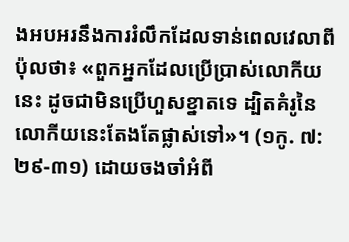ងអបអរនឹងការរំលឹកដែលទាន់ពេលវេលាពីប៉ុលថា៖ «ពួកអ្នកដែលប្រើប្រាស់លោកីយនេះ ដូចជាមិនប្រើហួសខ្នាតទេ ដ្បិតគំរូនៃលោកីយនេះតែងតែផ្លាស់ទៅ»។ (១កូ. ៧:២៩-៣១) ដោយចងចាំអំពី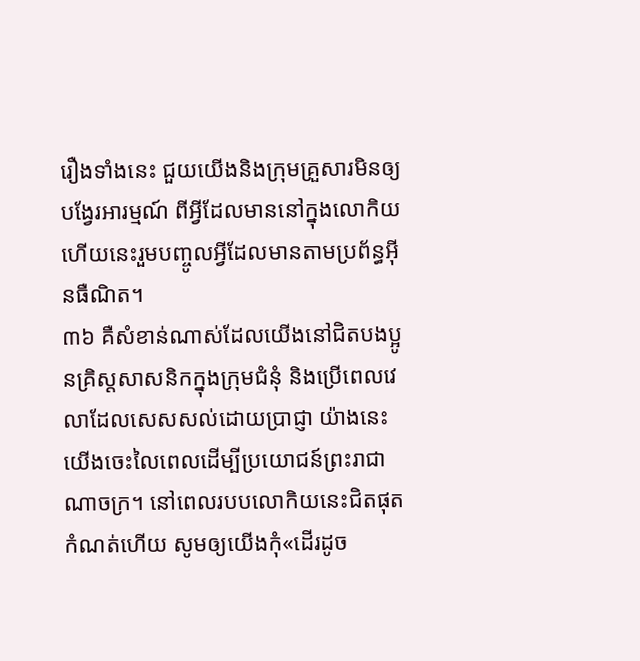រឿងទាំងនេះ ជួយយើងនិងក្រុមគ្រួសារមិនឲ្យបង្វែរអារម្មណ៍ ពីអ្វីដែលមាននៅក្នុងលោកិយ ហើយនេះរួមបញ្ចូលអ្វីដែលមានតាមប្រព័ន្ធអ៊ីនធឺណិត។
៣៦ គឺសំខាន់ណាស់ដែលយើងនៅជិតបងប្អូនគ្រិស្តសាសនិកក្នុងក្រុមជំនុំ និងប្រើពេលវេលាដែលសេសសល់ដោយប្រាជ្ញា យ៉ាងនេះយើងចេះលៃពេលដើម្បីប្រយោជន៍ព្រះរាជាណាចក្រ។ នៅពេលរបបលោកិយនេះជិតផុតកំណត់ហើយ សូមឲ្យយើងកុំ«ដើរដូច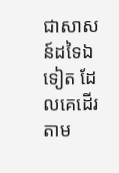ជាសាសន៍ដទៃឯទៀត ដែលគេដើរតាម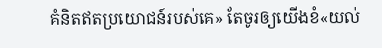គំនិតឥតប្រយោជន៍របស់គេ» តែចូរឲ្យយើងខំ«យល់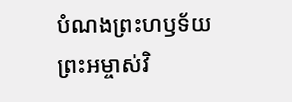បំណងព្រះហឫទ័យព្រះអម្ចាស់វិ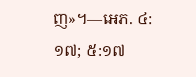ញ»។—អេភ. ៤:១៧; ៥:១៧